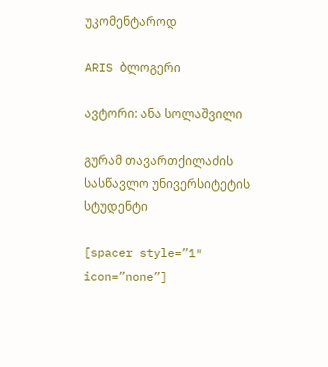უკომენტაროდ

ARIS ბლოგერი

ავტორი: ანა სოლაშვილი

გურამ თავართქილაძის სასწავლო უნივერსიტეტის სტუდენტი

[spacer style=”1″ icon=”none”]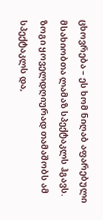ცხოვრება – ეს ხომ ნიღაბ აფარებული მსახიობთა ლამაზ სპექტაკლს ჰგავს. ზოგი ყოველდღიურად თამაშობს ამ სპექტაკლს და,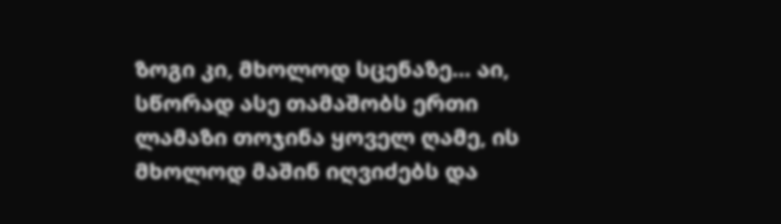ზოგი კი, მხოლოდ სცენაზე… აი, სწორად ასე თამაშობს ერთი ლამაზი თოჯინა ყოველ ღამე, ის მხოლოდ მაშინ იღვიძებს და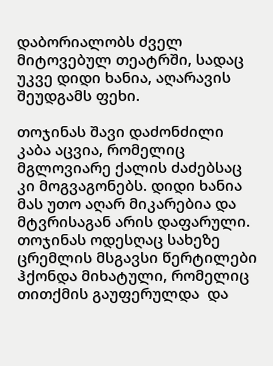დაბორიალობს ძველ მიტოვებულ თეატრში, სადაც უკვე დიდი ხანია, აღარავის შეუდგამს ფეხი.

თოჯინას შავი დაძონძილი კაბა აცვია, რომელიც მგლოვიარე ქალის ძაძებსაც კი მოგვაგონებს. დიდი ხანია მას უთო აღარ მიკარებია და მტვრისაგან არის დაფარული. თოჯინას ოდესღაც სახეზე ცრემლის მსგავსი წერტილები ჰქონდა მიხატული, რომელიც თითქმის გაუფერულდა  და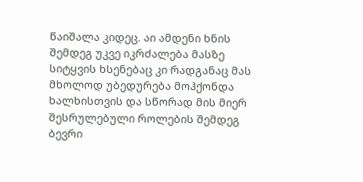წაიშალა კიდეც. აი ამდენი ხნის შემდეგ უკვე იკრძალება მასზე სიტყვის ხსენებაც კი რადგანაც მას მხოლოდ უბედურება მოჰქონდა ხალხისთვის და სწორად მის მიერ შესრულებული როლების შემდეგ ბევრი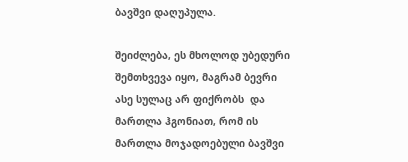ბავშვი დაღუპულა.

შეიძლება, ეს მხოლოდ უბედური შემთხვევა იყო, მაგრამ ბევრი ასე სულაც არ ფიქრობს  და მართლა ჰგონიათ, რომ ის მართლა მოჯადოებული ბავშვი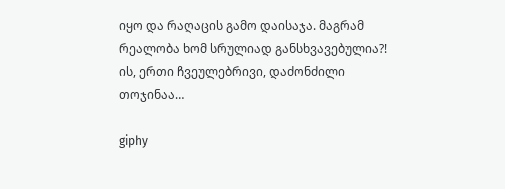იყო და რაღაცის გამო დაისაჯა. მაგრამ რეალობა ხომ სრულიად განსხვავებულია?! ის, ერთი ჩვეულებრივი, დაძონძილი თოჯინაა…

giphy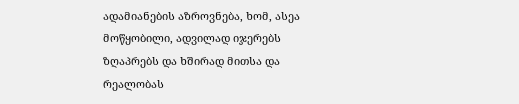ადამიანების აზროვნება, ხომ, ასეა მოწყობილი, ადვილად იჯერებს ზღაპრებს და ხშირად მითსა და რეალობას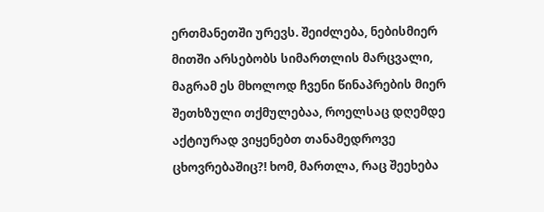ერთმანეთში ურევს. შეიძლება, ნებისმიერ მითში არსებობს სიმართლის მარცვალი, მაგრამ ეს მხოლოდ ჩვენი წინაპრების მიერ შეთხზული თქმულებაა, როელსაც დღემდე აქტიურად ვიყენებთ თანამედროვე ცხოვრებაშიც?! ხომ, მართლა, რაც შეეხება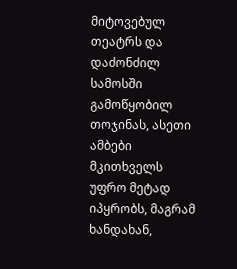მიტოვებულ თეატრს და დაძონძილ სამოსში გამოწყობილ თოჯინას, ასეთი ამბები მკითხველს უფრო მეტად იპყრობს, მაგრამ ხანდახან,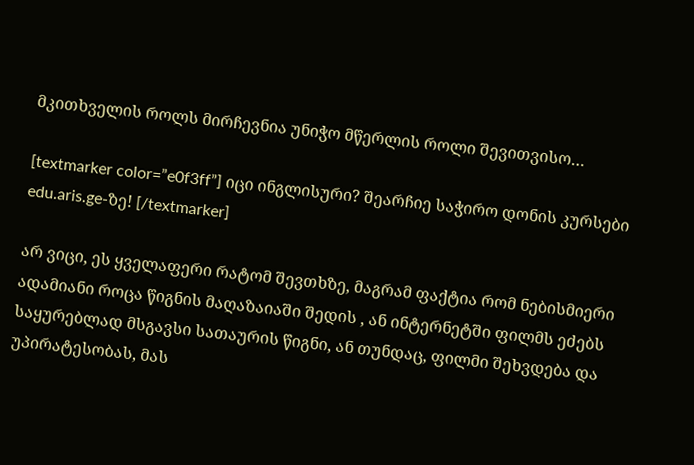მკითხველის როლს მირჩევნია უნიჭო მწერლის როლი შევითვისო…

[textmarker color=”e0f3ff”] იცი ინგლისური? შეარჩიე საჭირო დონის კურსები edu.aris.ge-ზე! [/textmarker]

არ ვიცი, ეს ყველაფერი რატომ შევთხზე, მაგრამ ფაქტია რომ ნებისმიერი ადამიანი როცა წიგნის მაღაზაიაში შედის , ან ინტერნეტში ფილმს ეძებს საყურებლად მსგავსი სათაურის წიგნი, ან თუნდაც, ფილმი შეხვდება და უპირატესობას, მას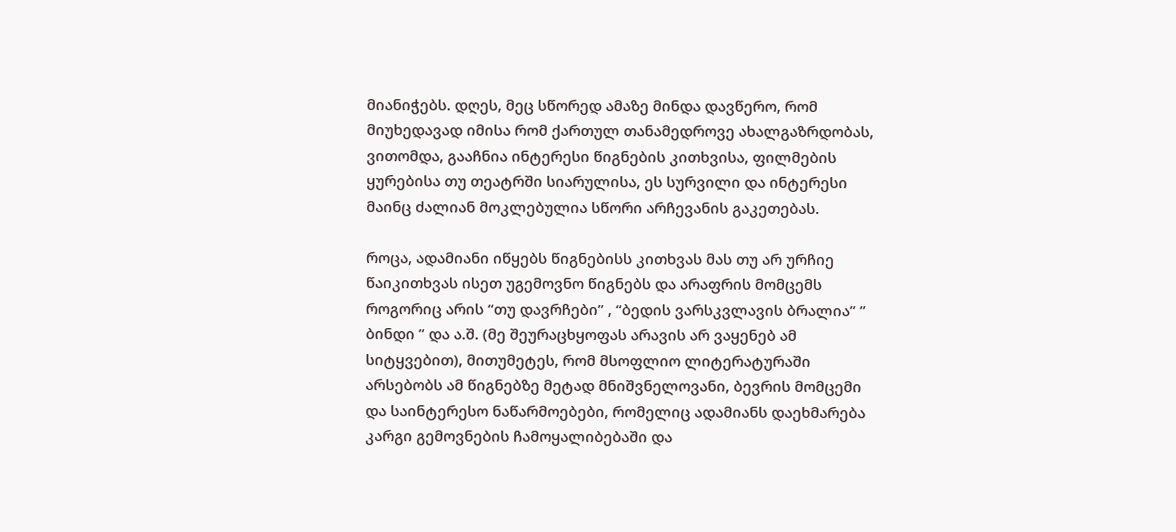მიანიჭებს. დღეს, მეც სწორედ ამაზე მინდა დავწერო, რომ მიუხედავად იმისა რომ ქართულ თანამედროვე ახალგაზრდობას, ვითომდა, გააჩნია ინტერესი წიგნების კითხვისა, ფილმების ყურებისა თუ თეატრში სიარულისა, ეს სურვილი და ინტერესი მაინც ძალიან მოკლებულია სწორი არჩევანის გაკეთებას.

როცა, ადამიანი იწყებს წიგნებისს კითხვას მას თუ არ ურჩიე წაიკითხვას ისეთ უგემოვნო წიგნებს და არაფრის მომცემს როგორიც არის “თუ დავრჩები” , “ბედის ვარსკვლავის ბრალია” ” ბინდი ” და ა.შ. (მე შეურაცხყოფას არავის არ ვაყენებ ამ სიტყვებით), მითუმეტეს, რომ მსოფლიო ლიტერატურაში არსებობს ამ წიგნებზე მეტად მნიშვნელოვანი, ბევრის მომცემი და საინტერესო ნაწარმოებები, რომელიც ადამიანს დაეხმარება კარგი გემოვნების ჩამოყალიბებაში და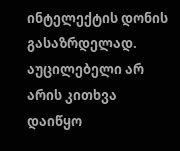ინტელექტის დონის გასაზრდელად.  აუცილებელი არ არის კითხვა დაიწყო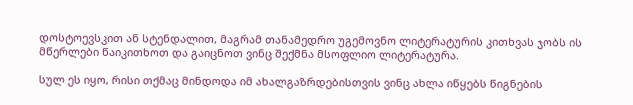დოსტოევსკით ან სტენდალით, მაგრამ თანამედრო უგემოვნო ლიტერატურის კითხვას ჯობს ის მწერლები წაიკითხოთ და გაიცნოთ ვინც შექმნა მსოფლიო ლიტერატურა.

სულ ეს იყო, რისი თქმაც მინდოდა იმ ახალგაზრდებისთვის ვინც ახლა იწყებს წიგნების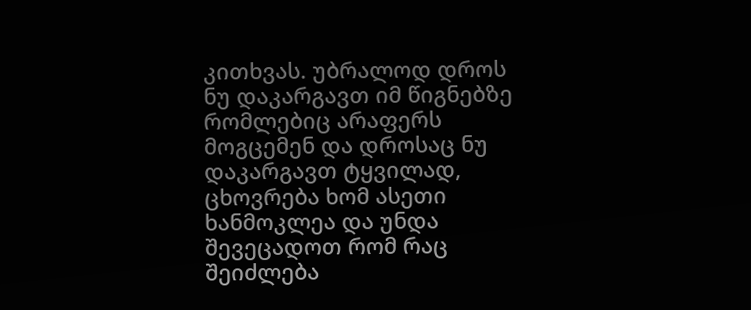კითხვას. უბრალოდ დროს ნუ დაკარგავთ იმ წიგნებზე რომლებიც არაფერს მოგცემენ და დროსაც ნუ დაკარგავთ ტყვილად, ცხოვრება ხომ ასეთი ხანმოკლეა და უნდა შევეცადოთ რომ რაც შეიძლება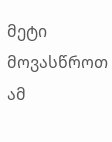მეტი მოვასწროთ ამ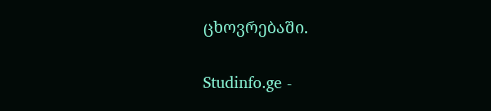ცხოვრებაში.

Studinfo.ge -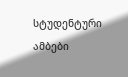სტუდენტური ამბები